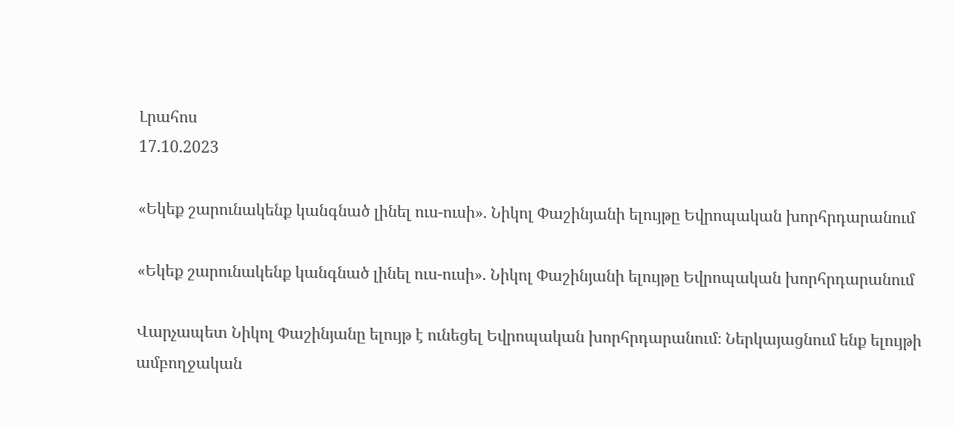Լրահոս
17.10.2023

«Եկեք շարունակենք կանգնած լինել ուս-ուսի». Նիկոլ Փաշինյանի ելույթը Եվրոպական խորհրդարանում

«Եկեք շարունակենք կանգնած լինել ուս-ուսի». Նիկոլ Փաշինյանի ելույթը Եվրոպական խորհրդարանում

Վարչապետ Նիկոլ Փաշինյանը ելույթ է ունեցել Եվրոպական խորհրդարանում։ Ներկայացնում ենք ելույթի ամբողջական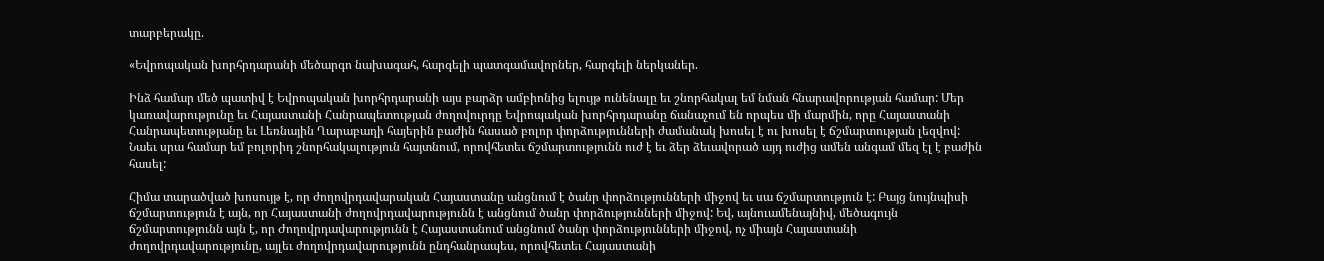տարբերակը.

«Եվրոպական խորհրդարանի մեծարգո նախագահ, հարգելի պատգամավորներ, հարգելի ներկաներ.

Ինձ համար մեծ պատիվ է Եվրոպական խորհրդարանի այս բարձր ամբիոնից ելույթ ունենալը եւ շնորհակալ եմ նման հնարավորության համար: Մեր կառավարությունը եւ Հայաստանի Հանրապետության ժողովուրդը Եվրոպական խորհրդարանը ճանաչում են որպես մի մարմին, որը Հայաստանի Հանրապետությանը եւ Լեռնային Ղարաբաղի հայերին բաժին հասած բոլոր փորձությունների ժամանակ խոսել է ու խոսել է ճշմարտության լեզվով: Նաեւ սրա համար եմ բոլորիդ շնորհակալություն հայտնում, որովհետեւ ճշմարտությունն ուժ է եւ ձեր ձեւավորած այդ ուժից ամեն անգամ մեզ էլ է բաժին հասել:

Հիմա տարածված խոսույթ է, որ ժողովրդավարական Հայաստանը անցնում է ծանր փորձությունների միջով եւ սա ճշմարտություն է: Բայց նույնպիսի ճշմարտություն է այն, որ Հայաստանի ժողովրդավարությունն է անցնում ծանր փորձությունների միջով: Եվ, այնուամենայնիվ, մեծագույն ճշմարտությունն այն է, որ Ժողովրդավարությունն է Հայաստանում անցնում ծանր փորձությունների միջով, ոչ միայն Հայաստանի ժողովրդավարությունը, այլեւ ժողովրդավարությունն ընդհանրապես, որովհետեւ Հայաստանի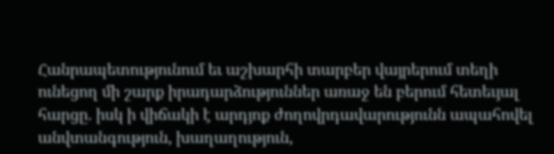Հանրապետությունում եւ աշխարհի տարբեր վայրերում տեղի ունեցող մի շարք իրադարձություններ առաջ են բերում հետեւյալ հարցը. իսկ ի վիճակի է արդյոք ժողովրդավարությունն ապահովել անվտանգություն, խաղաղություն,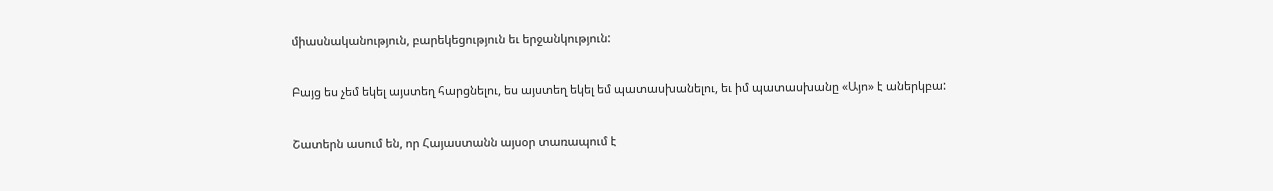միասնականություն, բարեկեցություն եւ երջանկություն:

Բայց ես չեմ եկել այստեղ հարցնելու, ես այստեղ եկել եմ պատասխանելու, եւ իմ պատասխանը «Այո» է աներկբա:

Շատերն ասում են, որ Հայաստանն այսօր տառապում է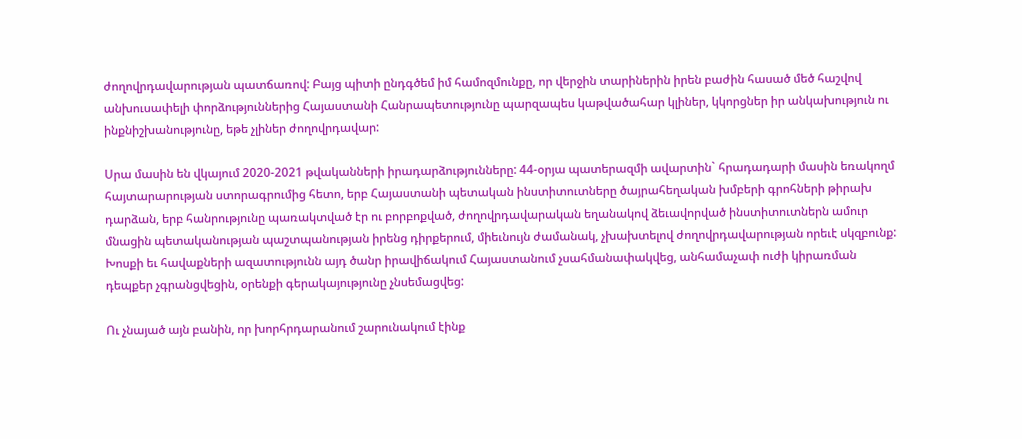ժողովրդավարության պատճառով: Բայց պիտի ընդգծեմ իմ համոզմունքը, որ վերջին տարիներին իրեն բաժին հասած մեծ հաշվով անխուսափելի փորձություններից Հայաստանի Հանրապետությունը պարզապես կաթվածահար կլիներ, կկորցներ իր անկախություն ու ինքնիշխանությունը, եթե չլիներ ժողովրդավար:

Սրա մասին են վկայում 2020-2021 թվականների իրադարձությունները: 44-օրյա պատերազմի ավարտին` հրադադարի մասին եռակողմ հայտարարության ստորագրումից հետո, երբ Հայաստանի պետական ինստիտուտները ծայրահեղական խմբերի գրոհների թիրախ դարձան, երբ հանրությունը պառակտված էր ու բորբոքված, ժողովրդավարական եղանակով ձեւավորված ինստիտուտներն ամուր մնացին պետականության պաշտպանության իրենց դիրքերում, միեւնույն ժամանակ, չխախտելով ժողովրդավարության որեւէ սկզբունք: Խոսքի եւ հավաքների ազատությունն այդ ծանր իրավիճակում Հայաստանում չսահմանափակվեց, անհամաչափ ուժի կիրառման դեպքեր չգրանցվեցին, օրենքի գերակայությունը չնսեմացվեց:

Ու չնայած այն բանին, որ խորհրդարանում շարունակում էինք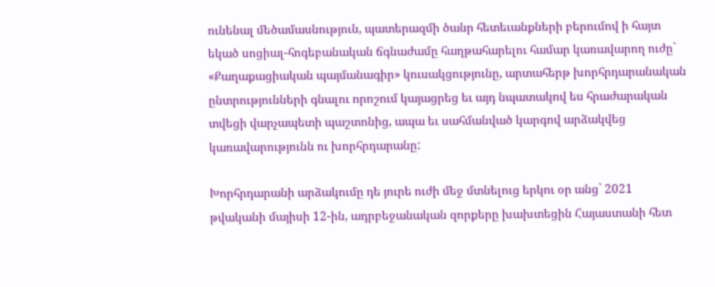ունենալ մեծամասնություն, պատերազմի ծանր հետեւանքների բերումով ի հայտ եկած սոցիալ-հոգեբանական ճգնաժամը հաղթահարելու համար կառավարող ուժը` «Քաղաքացիական պայմանագիր» կուսակցությունը, արտահերթ խորհրդարանական ընտրությունների գնալու որոշում կայացրեց եւ այդ նպատակով ես հրաժարական տվեցի վարչապետի պաշտոնից, ապա եւ սահմանված կարգով արձակվեց կառավարությունն ու խորհրդարանը:

Խորհրդարանի արձակումը դե յուրե ուժի մեջ մտնելուց երկու օր անց` 2021 թվականի մայիսի 12-ին, ադրբեջանական զորքերը խախտեցին Հայաստանի հետ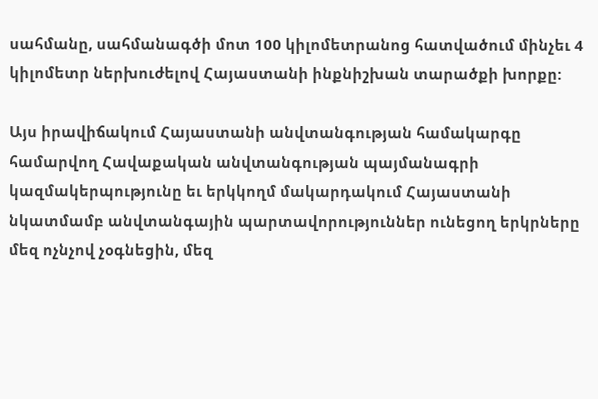սահմանը, սահմանագծի մոտ 100 կիլոմետրանոց հատվածում մինչեւ 4 կիլոմետր ներխուժելով Հայաստանի ինքնիշխան տարածքի խորքը:

Այս իրավիճակում Հայաստանի անվտանգության համակարգը համարվող Հավաքական անվտանգության պայմանագրի կազմակերպությունը եւ երկկողմ մակարդակում Հայաստանի նկատմամբ անվտանգային պարտավորություններ ունեցող երկրները մեզ ոչնչով չօգնեցին, մեզ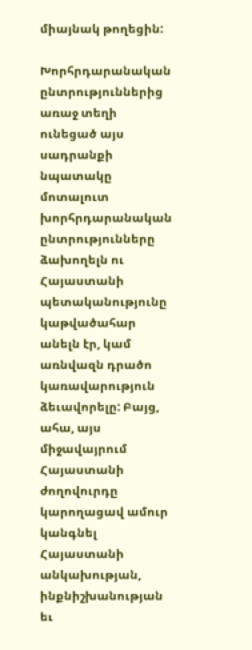միայնակ թողեցին:

Խորհրդարանական ընտրություններից առաջ տեղի ունեցած այս սադրանքի նպատակը մոտալուտ խորհրդարանական ընտրությունները ձախողելն ու Հայաստանի պետականությունը կաթվածահար անելն էր, կամ առնվազն դրածո կառավարություն ձեւավորելը: Բայց, ահա, այս միջավայրում Հայաստանի ժողովուրդը կարողացավ ամուր կանգնել Հայաստանի անկախության, ինքնիշխանության եւ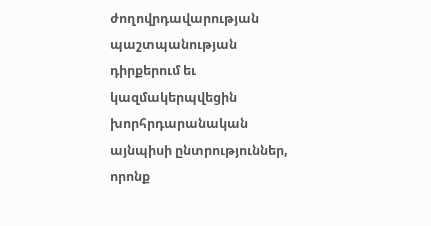ժողովրդավարության պաշտպանության դիրքերում եւ կազմակերպվեցին խորհրդարանական այնպիսի ընտրություններ, որոնք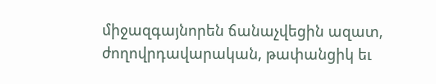միջազգայնորեն ճանաչվեցին ազատ, ժողովրդավարական, թափանցիկ եւ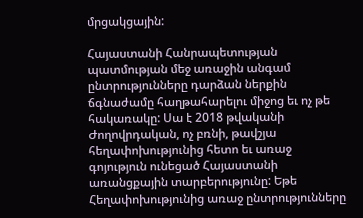մրցակցային:

Հայաստանի Հանրապետության պատմության մեջ առաջին անգամ ընտրությունները դարձան ներքին ճգնաժամը հաղթահարելու միջոց եւ ոչ թե հակառակը: Սա է 2018 թվականի Ժողովրդական, ոչ բռնի, թավշյա հեղափոխությունից հետո եւ առաջ գոյություն ունեցած Հայաստանի առանցքային տարբերությունը: Եթե Հեղափոխությունից առաջ ընտրությունները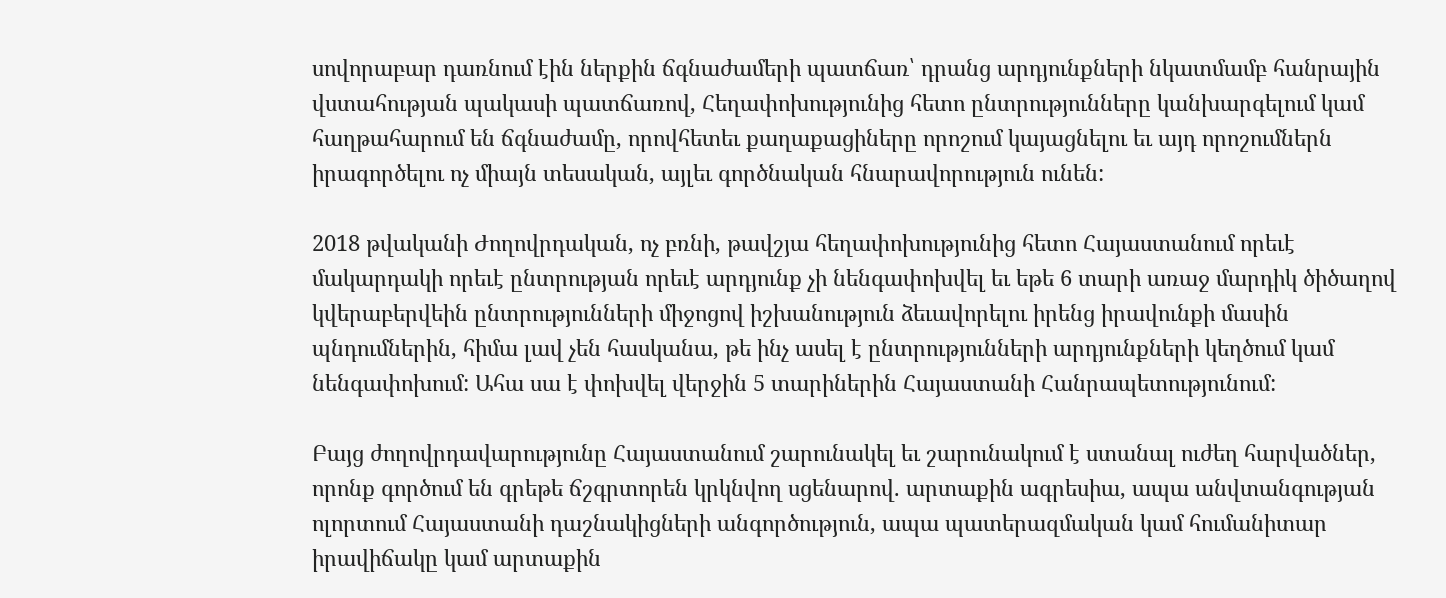սովորաբար դառնում էին ներքին ճգնաժամերի պատճառ՝ դրանց արդյունքների նկատմամբ հանրային վստահության պակասի պատճառով, Հեղափոխությունից հետո ընտրությունները կանխարգելում կամ հաղթահարում են ճգնաժամը, որովհետեւ քաղաքացիները որոշում կայացնելու եւ այդ որոշումներն իրագործելու ոչ միայն տեսական, այլեւ գործնական հնարավորություն ունեն:

2018 թվականի Ժողովրդական, ոչ բռնի, թավշյա հեղափոխությունից հետո Հայաստանում որեւէ մակարդակի որեւէ ընտրության որեւէ արդյունք չի նենգափոխվել եւ եթե 6 տարի առաջ մարդիկ ծիծաղով կվերաբերվեին ընտրությունների միջոցով իշխանություն ձեւավորելու իրենց իրավունքի մասին պնդումներին, հիմա լավ չեն հասկանա, թե ինչ ասել է ընտրությունների արդյունքների կեղծում կամ նենգափոխում: Ահա սա է փոխվել վերջին 5 տարիներին Հայաստանի Հանրապետությունում:

Բայց ժողովրդավարությունը Հայաստանում շարունակել եւ շարունակում է ստանալ ուժեղ հարվածներ, որոնք գործում են գրեթե ճշգրտորեն կրկնվող սցենարով. արտաքին ագրեսիա, ապա անվտանգության ոլորտում Հայաստանի դաշնակիցների անգործություն, ապա պատերազմական կամ հումանիտար իրավիճակը կամ արտաքին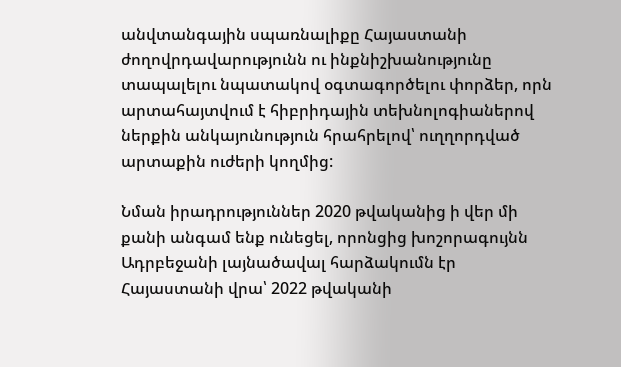անվտանգային սպառնալիքը Հայաստանի ժողովրդավարությունն ու ինքնիշխանությունը տապալելու նպատակով օգտագործելու փորձեր, որն արտահայտվում է հիբրիդային տեխնոլոգիաներով ներքին անկայունություն հրահրելով՝ ուղղորդված արտաքին ուժերի կողմից:

Նման իրադրություններ 2020 թվականից ի վեր մի քանի անգամ ենք ունեցել, որոնցից խոշորագույնն Ադրբեջանի լայնածավալ հարձակումն էր Հայաստանի վրա՝ 2022 թվականի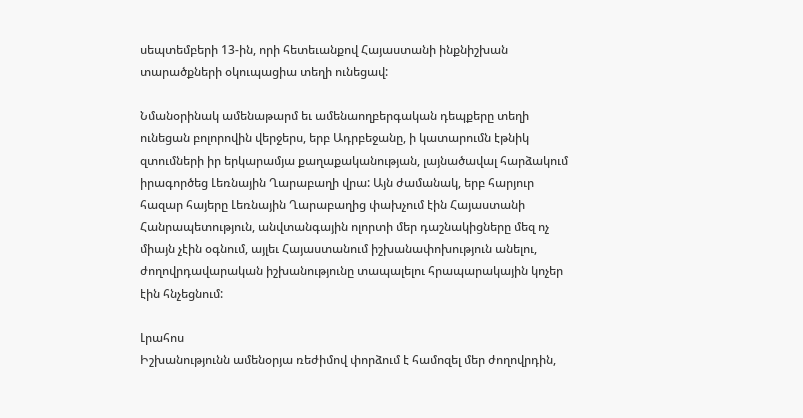սեպտեմբերի 13-ին, որի հետեւանքով Հայաստանի ինքնիշխան տարածքների օկուպացիա տեղի ունեցավ:

Նմանօրինակ ամենաթարմ եւ ամենաողբերգական դեպքերը տեղի ունեցան բոլորովին վերջերս, երբ Ադրբեջանը, ի կատարումն էթնիկ զտումների իր երկարամյա քաղաքականության, լայնածավալ հարձակում իրագործեց Լեռնային Ղարաբաղի վրա: Այն ժամանակ, երբ հարյուր հազար հայերը Լեռնային Ղարաբաղից փախչում էին Հայաստանի Հանրապետություն, անվտանգային ոլորտի մեր դաշնակիցները մեզ ոչ միայն չէին օգնում, այլեւ Հայաստանում իշխանափոխություն անելու, ժողովրդավարական իշխանությունը տապալելու հրապարակային կոչեր էին հնչեցնում:

Լրահոս
Իշխանությունն ամենօրյա ռեժիմով փորձում է համոզել մեր ժողովրդին,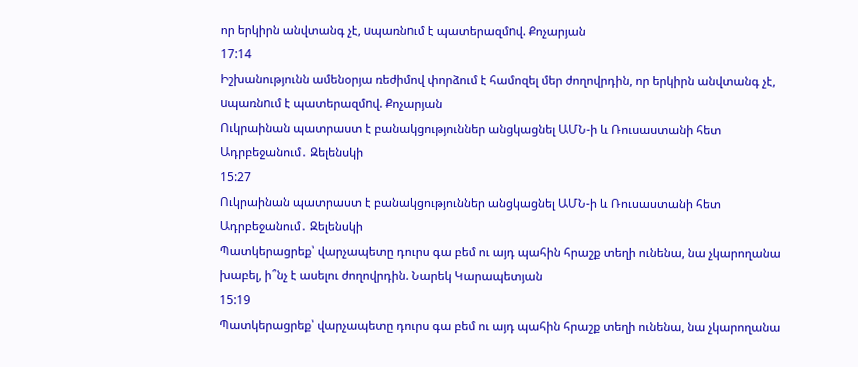որ երկիրն անվտանգ չէ, uպառնnւմ է պատերազմnվ. Քոչարյան
17:14
Իշխանությունն ամենօրյա ռեժիմով փորձում է համոզել մեր ժողովրդին, որ երկիրն անվտանգ չէ, uպառնnւմ է պատերազմnվ. Քոչարյան
Ուկրաինան պատրաստ է բանակցություններ անցկացնել ԱՄՆ-ի և Ռուսաստանի հետ Ադրբեջանում․ Զելենսկի
15:27
Ուկրաինան պատրաստ է բանակցություններ անցկացնել ԱՄՆ-ի և Ռուսաստանի հետ Ադրբեջանում․ Զելենսկի
Պատկերացրեք՝ վարչապետը դուրս գա բեմ ու այդ պահին հրաշք տեղի ունենա, նա չկարողանա խաբել, ի՞նչ է ասելու ժողովրդին. Նարեկ Կարապետյան
15:19
Պատկերացրեք՝ վարչապետը դուրս գա բեմ ու այդ պահին հրաշք տեղի ունենա, նա չկարողանա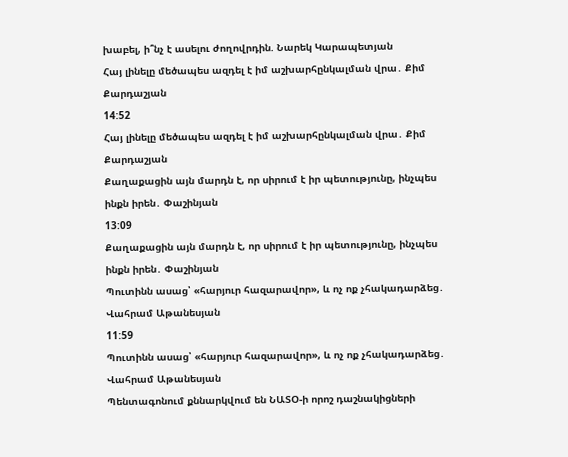խաբել, ի՞նչ է ասելու ժողովրդին. Նարեկ Կարապետյան
Հայ լինելը մեծապես ազդել է իմ աշխարհընկալման վրա․ Քիմ Քարդաշյան
14:52
Հայ լինելը մեծապես ազդել է իմ աշխարհընկալման վրա․ Քիմ Քարդաշյան
Քաղաքացին այն մարդն է, որ սիրում է իր պետությունը, ինչպես ինքն իրեն․ Փաշինյան
13:09
Քաղաքացին այն մարդն է, որ սիրում է իր պետությունը, ինչպես ինքն իրեն․ Փաշինյան
Պուտինն ասաց՝ «հարյուր հազարավոր», և ոչ ոք չհակադարձեց․ Վահրամ Աթանեսյան
11:59
Պուտինն ասաց՝ «հարյուր հազարավոր», և ոչ ոք չհակադարձեց․ Վահրամ Աթանեսյան
Պենտագոնում քննարկվում են ՆԱՏՕ-ի որոշ դաշնակիցների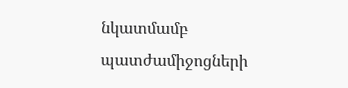նկատմամբ պատժամիջոցների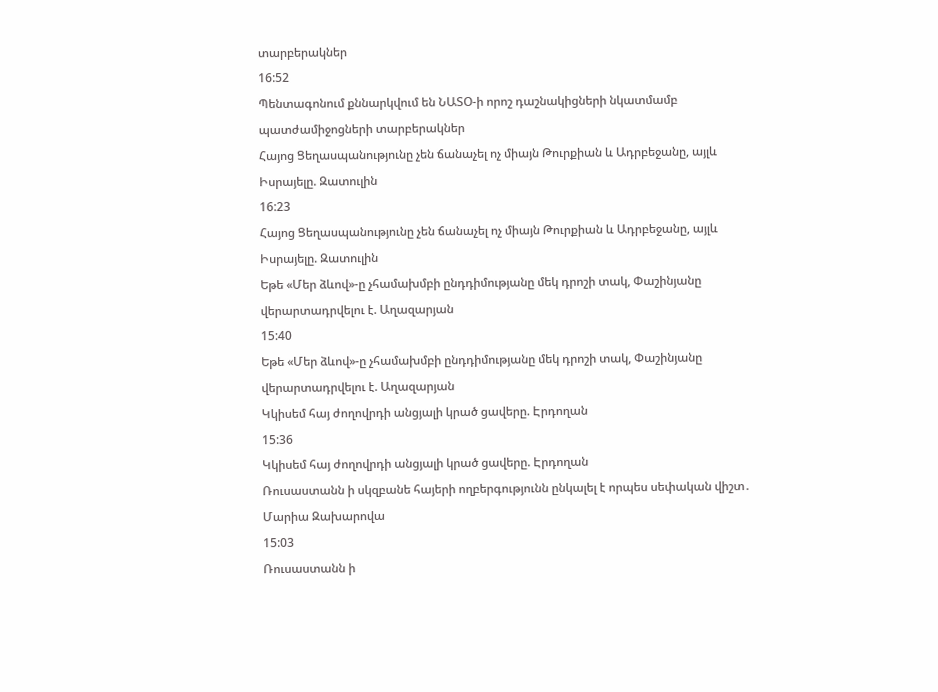տարբերակներ
16:52
Պենտագոնում քննարկվում են ՆԱՏՕ-ի որոշ դաշնակիցների նկատմամբ պատժամիջոցների տարբերակներ
Հայոց Ցեղասպանությունը չեն ճանաչել ոչ միայն Թուրքիան և Ադրբեջանը, այլև Իսրայելը. Զատուլին
16:23
Հայոց Ցեղասպանությունը չեն ճանաչել ոչ միայն Թուրքիան և Ադրբեջանը, այլև Իսրայելը. Զատուլին
Եթե «Մեր ձևով»-ը չհամախմբի ընդդիմությանը մեկ դրոշի տակ, Փաշինյանը վերարտադրվելու է. Աղազարյան
15:40
Եթե «Մեր ձևով»-ը չհամախմբի ընդդիմությանը մեկ դրոշի տակ, Փաշինյանը վերարտադրվելու է. Աղազարյան
Կկիսեմ հայ ժողովրդի անցյալի կրած ցավերը. Էրդողան
15:36
Կկիսեմ հայ ժողովրդի անցյալի կրած ցավերը. Էրդողան
Ռուսաստանն ի սկզբանե հայերի ողբերգությունն ընկալել է որպես սեփական վիշտ․ Մարիա Զախարովա
15:03
Ռուսաստանն ի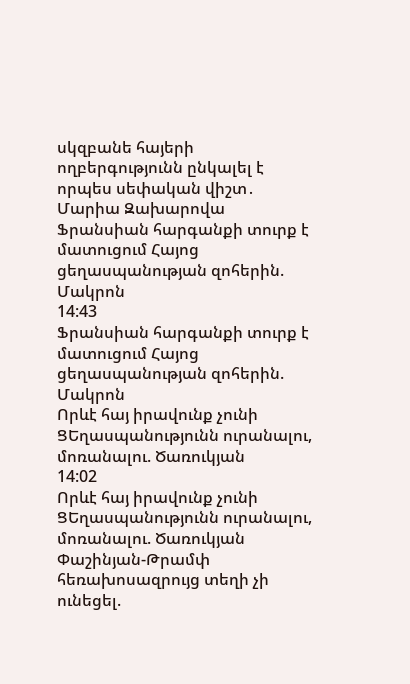սկզբանե հայերի ողբերգությունն ընկալել է որպես սեփական վիշտ․ Մարիա Զախարովա
Ֆրանսիան հարգանքի տուրք է մատուցում Հայոց ցեղասպանության զոհերին. Մակրոն
14:43
Ֆրանսիան հարգանքի տուրք է մատուցում Հայոց ցեղասպանության զոհերին. Մակրոն
Որևէ հայ իրավունք չունի ՑԵղասպանությունն ուրանալու, մոռանալու. Ծառուկյան
14:02
Որևէ հայ իրավունք չունի ՑԵղասպանությունն ուրանալու, մոռանալու. Ծառուկյան
Փաշինյան-Թրամփ հեռախոսազրույց տեղի չի ունեցել.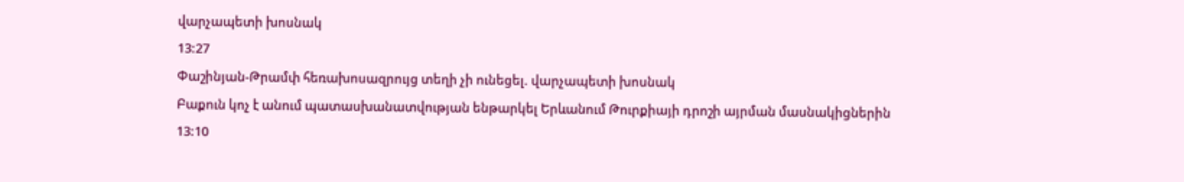վարչապետի խոսնակ
13:27
Փաշինյան-Թրամփ հեռախոսազրույց տեղի չի ունեցել. վարչապետի խոսնակ
Բաքուն կոչ է անում պատասխանատվության ենթարկել Երևանում Թուրքիայի դրոշի այրման մասնակիցներին
13:10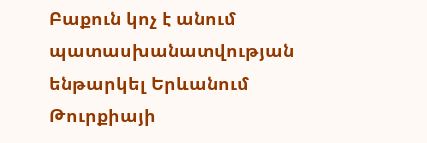Բաքուն կոչ է անում պատասխանատվության ենթարկել Երևանում Թուրքիայի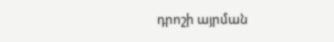դրոշի այրման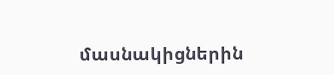մասնակիցներին